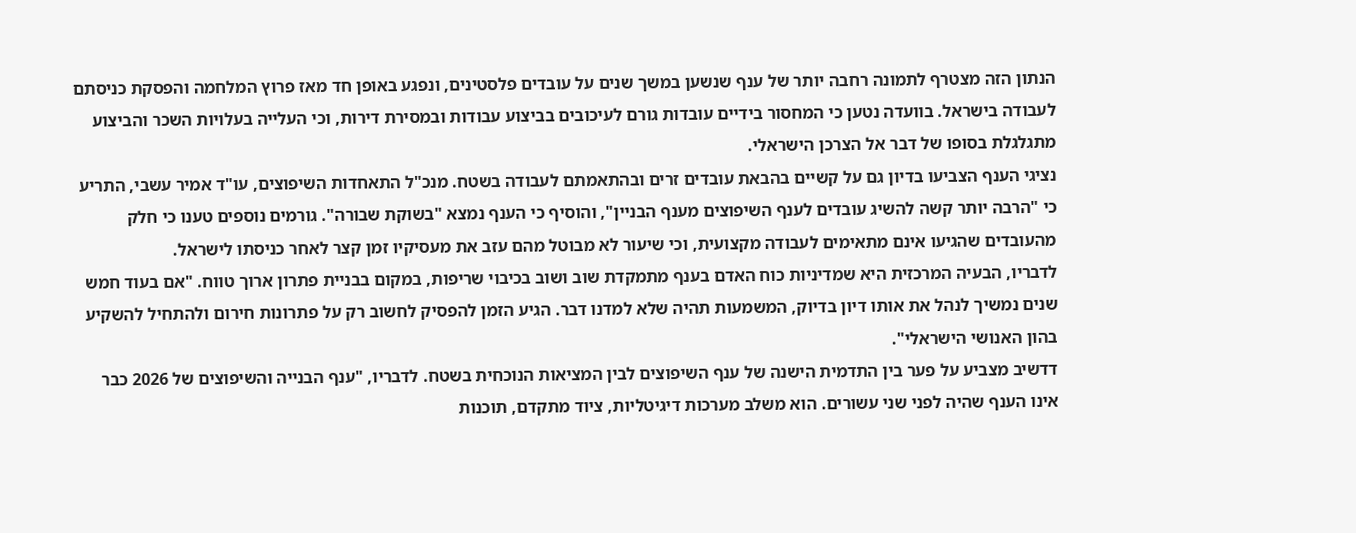הנתון הזה מצטרף לתמונה רחבה יותר של ענף שנשען במשך שנים על עובדים פלסטינים, ונפגע באופן חד מאז פרוץ המלחמה והפסקת כניסתם לעבודה בישראל. בוועדה נטען כי המחסור בידיים עובדות גורם לעיכובים בביצוע עבודות ובמסירת דירות, וכי העלייה בעלויות השכר והביצוע מתגלגלת בסופו של דבר אל הצרכן הישראלי.
נציגי הענף הצביעו בדיון גם על קשיים בהבאת עובדים זרים ובהתאמתם לעבודה בשטח. מנכ"ל התאחדות השיפוצים, עו"ד אמיר עשבי, התריע כי "הרבה יותר קשה להשיג עובדים לענף השיפוצים מענף הבניין", והוסיף כי הענף נמצא "בשוקת שבורה". גורמים נוספים טענו כי חלק מהעובדים שהגיעו אינם מתאימים לעבודה מקצועית, וכי שיעור לא מבוטל מהם עזב את מעסיקיו זמן קצר לאחר כניסתו לישראל.
לדבריו, הבעיה המרכזית היא שמדיניות כוח האדם בענף מתמקדת שוב ושוב בכיבוי שריפות, במקום בבניית פתרון ארוך טווח. "אם בעוד חמש שנים נמשיך לנהל את אותו דיון בדיוק, המשמעות תהיה שלא למדנו דבר. הגיע הזמן להפסיק לחשוב רק על פתרונות חירום ולהתחיל להשקיע בהון האנושי הישראלי".
דדשיב מצביע על פער בין התדמית הישנה של ענף השיפוצים לבין המציאות הנוכחית בשטח. לדבריו, "ענף הבנייה והשיפוצים של 2026 כבר אינו הענף שהיה לפני שני עשורים. הוא משלב מערכות דיגיטליות, ציוד מתקדם, תוכנות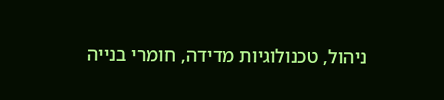ניהול, טכנולוגיות מדידה, חומרי בנייה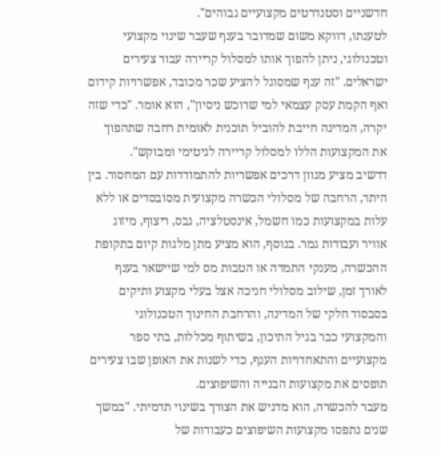חדשניים וסטנדרטים מקצועיים גבוהים".
לטענתו, דווקא משום שמדובר בענף שעבר שינוי מקצועי וטכנולוגי, ניתן להפוך אותו למסלול קריירה עבור צעירים ישראלים. "זה ענף שמסוגל להציע שכר מכובד, אפשרויות קידום ואף הקמת עסק עצמאי למי שרוכש ניסיון", הוא אומר. "כדי שזה יקרה, המדינה חייבת להוביל תוכנית לאומית רחבה שתהפוך את המקצועות הללו למסלול קריירה לגיטימי ומבוקש".
דדשיב מציע מגוון דרכים אפשריות להתמודדות עם המחסור. בין היתר, הרחבה של מסלולי הכשרה מקצועית מסובסדים או ללא עלות במקצועות כמו חשמל, אינסטלציה, גבס, ריצוף, מיזוג אוויר ועבודות גמר. בנוסף, הוא מציע מתן מלגות קיום בתקופת ההכשרה, מענקי התמדה או הטבות מס למי שיישאר בענף לאורך זמן, שילוב מסלולי חניכה אצל בעלי מקצוע ותיקים בסבסוד חלקי של המדינה, והרחבת החינוך הטכנולוגי והמקצועי כבר בגיל התיכון, בשיתוף מכללות, בתי ספר מקצועיים והתאחדויות הענף, כדי לשנות את האופן שבו צעירים תופסים את מקצועות הבנייה והשיפוצים.
מעבר להכשרה, הוא מדגיש את הצורך בשינוי תדמיתי. "במשך שנים נתפסו מקצועות השיפוצים כעבודות של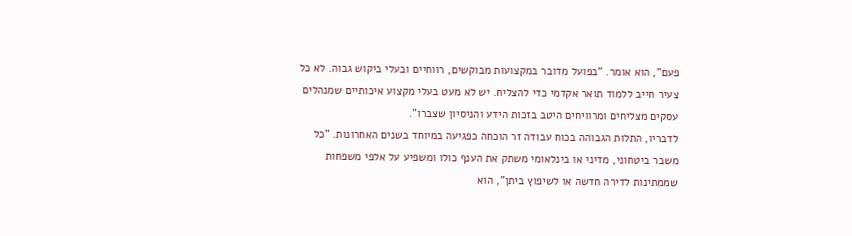פעם", הוא אומר. "בפועל מדובר במקצועות מבוקשים, רווחיים ובעלי ביקוש גבוה. לא כל צעיר חייב ללמוד תואר אקדמי כדי להצליח. יש לא מעט בעלי מקצוע איכותיים שמנהלים עסקים מצליחים ומרוויחים היטב בזכות הידע והניסיון שצברו".
לדבריו, התלות הגבוהה בכוח עבודה זר הוכחה כפגיעה במיוחד בשנים האחרונות. "כל משבר ביטחוני, מדיני או בינלאומי משתק את הענף כולו ומשפיע על אלפי משפחות שממתינות לדירה חדשה או לשיפוץ ביתן", הוא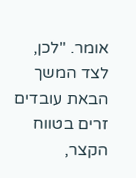אומר. "לכן, לצד המשך הבאת עובדים זרים בטווח הקצר,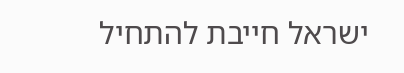ישראל חייבת להתחיל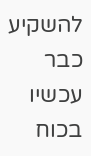להשקיע כבר עכשיו בכוח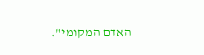האדם המקומי".